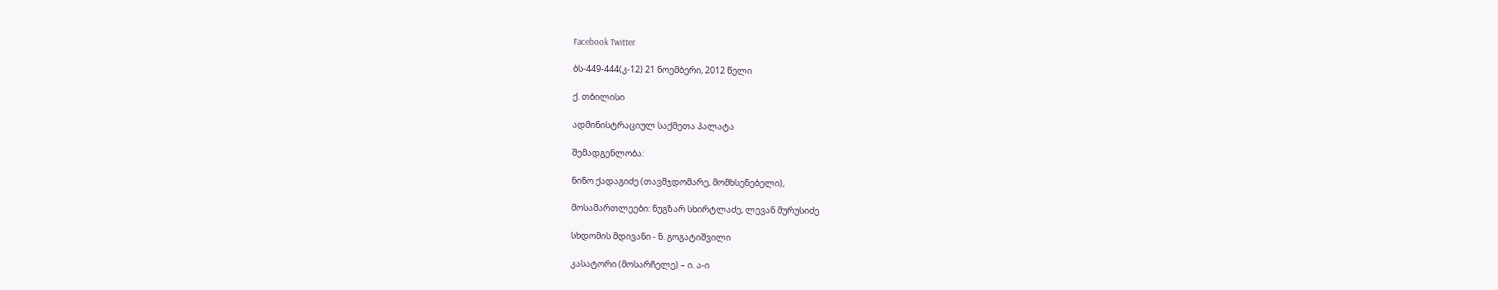Facebook Twitter

ბს-449-444(კ-12) 21 ნოემბერი, 2012 წელი

ქ. თბილისი

ადმინისტრაციულ საქმეთა პალატა

შემადგენლობა:

ნინო ქადაგიძე (თავმჯდომარე, მომხსენებელი),

მოსამართლეები: ნუგზარ სხირტლაძე, ლევან მურუსიძე

სხდომის მდივანი - ნ. გოგატიშვილი

კასატორი (მოსარჩელე) – ი. ა-ი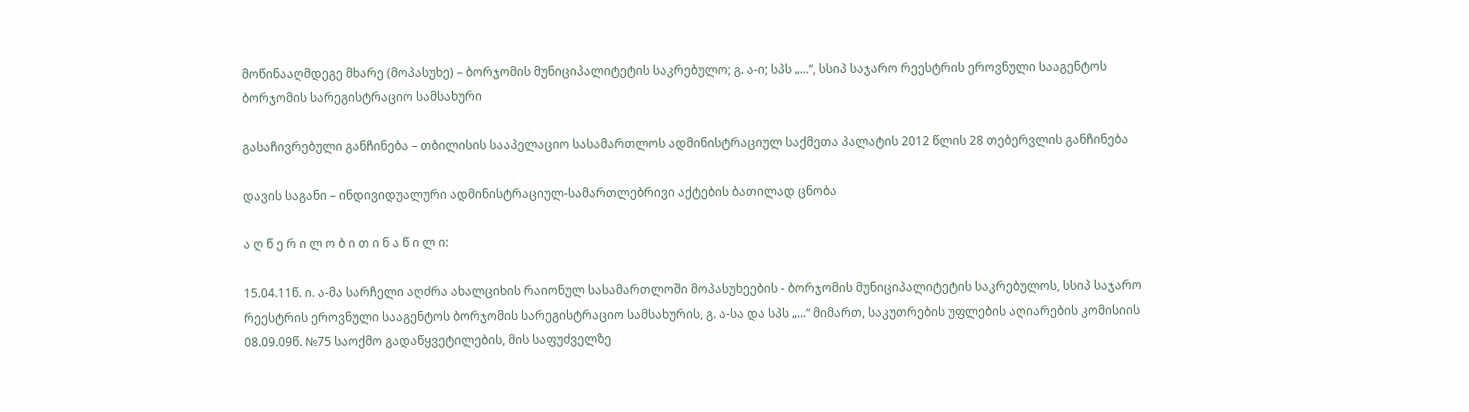მოწინააღმდეგე მხარე (მოპასუხე) – ბორჯომის მუნიციპალიტეტის საკრებულო; გ. ა-ი; სპს „...“, სსიპ საჯარო რეესტრის ეროვნული სააგენტოს ბორჯომის სარეგისტრაციო სამსახური

გასაჩივრებული განჩინება – თბილისის სააპელაციო სასამართლოს ადმინისტრაციულ საქმეთა პალატის 2012 წლის 28 თებერვლის განჩინება

დავის საგანი – ინდივიდუალური ადმინისტრაციულ-სამართლებრივი აქტების ბათილად ცნობა

ა ღ წ ე რ ი ლ ო ბ ი თ ი ნ ა წ ი ლ ი:

15.04.11წ. ი. ა-მა სარჩელი აღძრა ახალციხის რაიონულ სასამართლოში მოპასუხეების - ბორჯომის მუნიციპალიტეტის საკრებულოს, სსიპ საჯარო რეესტრის ეროვნული სააგენტოს ბორჯომის სარეგისტრაციო სამსახურის, გ. ა-სა და სპს „...“ მიმართ, საკუთრების უფლების აღიარების კომისიის 08.09.09წ. №75 საოქმო გადაწყვეტილების, მის საფუძველზე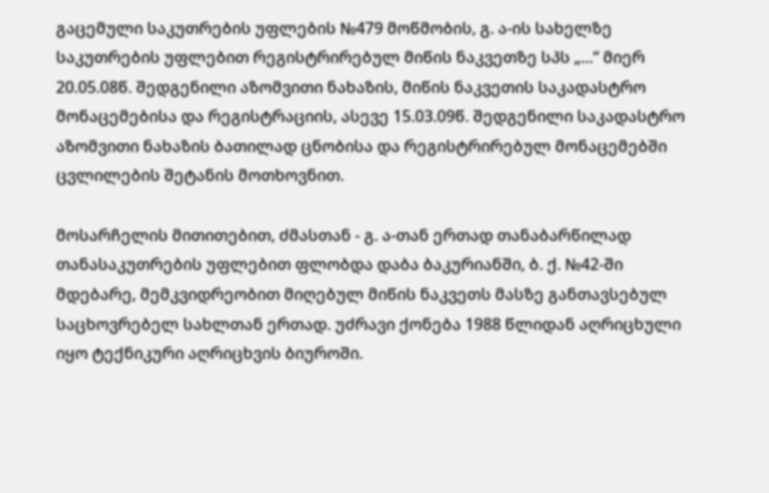გაცემული საკუთრების უფლების №479 მოწმობის, გ. ა-ის სახელზე საკუთრების უფლებით რეგისტრირებულ მიწის ნაკვეთზე სპს „...“ მიერ 20.05.08წ. შედგენილი აზომვითი ნახაზის, მიწის ნაკვეთის საკადასტრო მონაცემებისა და რეგისტრაციის, ასევე 15.03.09წ. შედგენილი საკადასტრო აზომვითი ნახაზის ბათილად ცნობისა და რეგისტრირებულ მონაცემებში ცვლილების შეტანის მოთხოვნით.

მოსარჩელის მითითებით, ძმასთან - გ. ა-თან ერთად თანაბარწილად თანასაკუთრების უფლებით ფლობდა დაბა ბაკურიანში, ბ. ქ. №42-ში მდებარე, მემკვიდრეობით მიღებულ მიწის ნაკვეთს მასზე განთავსებულ საცხოვრებელ სახლთან ერთად. უძრავი ქონება 1988 წლიდან აღრიცხული იყო ტექნიკური აღრიცხვის ბიუროში.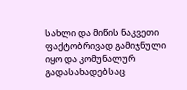სახლი და მიწის ნაკვეთი ფაქტობრივად გამიჯნული იყო და კომუნალურ გადასახადებსაც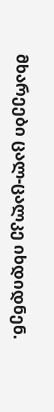მხარეები ცალ-ცალკე იხდიდნენ.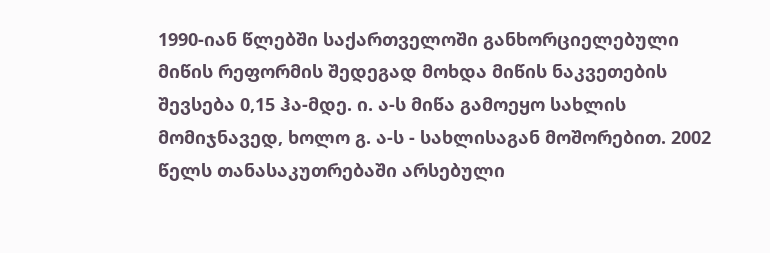1990-იან წლებში საქართველოში განხორციელებული მიწის რეფორმის შედეგად მოხდა მიწის ნაკვეთების შევსება 0,15 ჰა-მდე. ი. ა-ს მიწა გამოეყო სახლის მომიჯნავედ, ხოლო გ. ა-ს - სახლისაგან მოშორებით. 2002 წელს თანასაკუთრებაში არსებული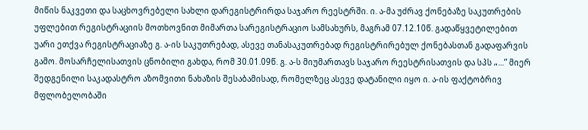მიწის ნაკვეთი და საცხოვრებელი სახლი დარეგისტრირდა საჯარო რეესტრში. ი. ა-მა უძრავ ქონებაზე საკუთრების უფლებით რეგისტრაციის მოთხოვნით მიმართა სარეგისტრაციო სამსახურს, მაგრამ 07.12.10წ. გადაწყვეტილებით უარი ეთქვა რეგისტრაციაზე გ. ა-ის საკუთრებად, ასევე თანასაკუთრებად რეგისტრირებულ ქონებასთან გადაფარვის გამო. მოსარჩელისათვის ცნობილი გახდა, რომ 30.01.09წ. გ. ა-ს მიუმართავს საჯარო რეესტრისათვის და სპს „...“ მიერ შედგენილი საკადასტრო აზომვითი ნახაზის შესაბამისად, რომელზეც ასევე დატანილი იყო ი. ა-ის ფაქტობრივ მფლობელობაში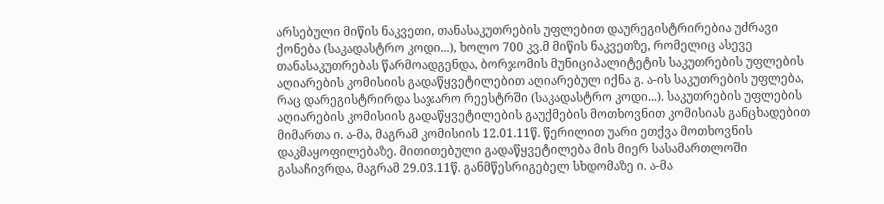არსებული მიწის ნაკვეთი, თანასაკუთრების უფლებით დაურეგისტრირებია უძრავი ქონება (საკადასტრო კოდი...), ხოლო 700 კვ.მ მიწის ნაკვეთზე, რომელიც ასევე თანასაკუთრებას წარმოადგენდა, ბორჯომის მუნიციპალიტეტის საკუთრების უფლების აღიარების კომისიის გადაწყვეტილებით აღიარებულ იქნა გ. ა-ის საკუთრების უფლება, რაც დარეგისტრირდა საჯარო რეესტრში (საკადასტრო კოდი...). საკუთრების უფლების აღიარების კომისიის გადაწყვეტილების გაუქმების მოთხოვნით კომისიას განცხადებით მიმართა ი. ა-მა, მაგრამ კომისიის 12.01.11წ. წერილით უარი ეთქვა მოთხოვნის დაკმაყოფილებაზე. მითითებული გადაწყვეტილება მის მიერ სასამართლოში გასაჩივრდა, მაგრამ 29.03.11წ. განმწესრიგებელ სხდომაზე ი. ა-მა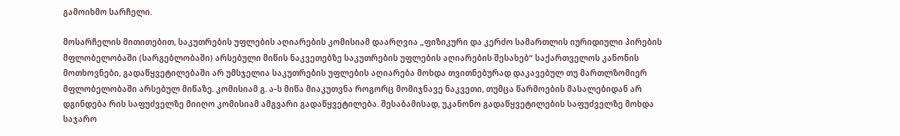გამოიხმო სარჩელი.

მოსარჩელის მითითებით, საკუთრების უფლების აღიარების კომისიამ დაარღვია „ფიზიკური და კერძო სამართლის იურიდიული პირების მფლობელობაში (სარგებლობაში) არსებული მიწის ნაკვეთებზე საკუთრების უფლების აღიარების შესახებ“ საქართველოს კანონის მოთხოვნები, გადაწყვეტილებაში არ უმსჯელია საკუთრების უფლების აღიარება მოხდა თვითნებურად დაკავებულ თუ მართლზომიერ მფლობელობაში არსებულ მიწაზე. კომისიამ გ. ა-ს მიწა მიაკუთვნა როგორც მომიჯნავე ნაკვეთი, თუმცა წარმოების მასალებიდან არ დგინდება რის საფუძველზე მიიღო კომისიამ ამგვარი გადაწყვეტილება. შესაბამისად, უკანონო გადაწყვეტილების საფუძველზე მოხდა საჯარო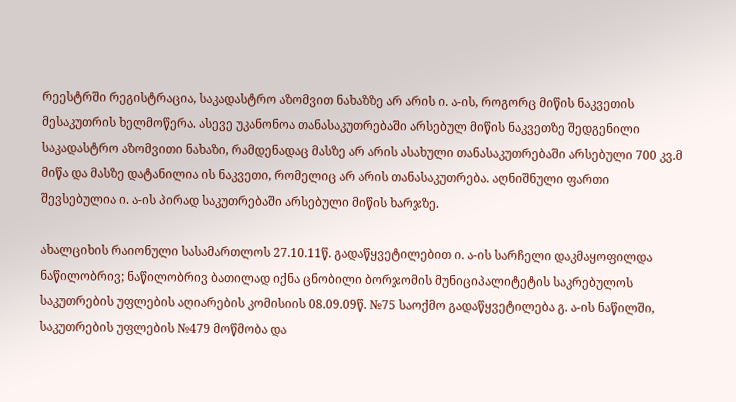რეესტრში რეგისტრაცია, საკადასტრო აზომვით ნახაზზე არ არის ი. ა-ის, როგორც მიწის ნაკვეთის მესაკუთრის ხელმოწერა. ასევე უკანონოა თანასაკუთრებაში არსებულ მიწის ნაკვეთზე შედგენილი საკადასტრო აზომვითი ნახაზი, რამდენადაც მასზე არ არის ასახული თანასაკუთრებაში არსებული 700 კვ.მ მიწა და მასზე დატანილია ის ნაკვეთი, რომელიც არ არის თანასაკუთრება. აღნიშნული ფართი შევსებულია ი. ა-ის პირად საკუთრებაში არსებული მიწის ხარჯზე.

ახალციხის რაიონული სასამართლოს 27.10.11წ. გადაწყვეტილებით ი. ა-ის სარჩელი დაკმაყოფილდა ნაწილობრივ; ნაწილობრივ ბათილად იქნა ცნობილი ბორჯომის მუნიციპალიტეტის საკრებულოს საკუთრების უფლების აღიარების კომისიის 08.09.09წ. №75 საოქმო გადაწყვეტილება გ. ა-ის ნაწილში, საკუთრების უფლების №479 მოწმობა და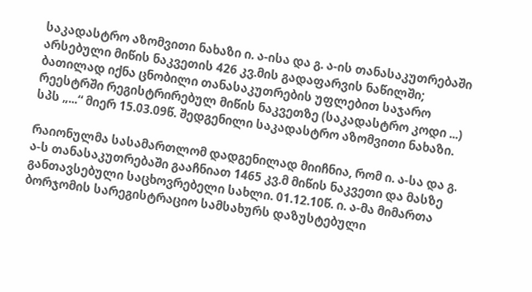საკადასტრო აზომვითი ნახაზი ი. ა-ისა და გ. ა-ის თანასაკუთრებაში არსებული მიწის ნაკვეთის 426 კვ.მის გადაფარვის ნაწილში; ბათილად იქნა ცნობილი თანასაკუთრების უფლებით საჯარო რეესტრში რეგისტრირებულ მიწის ნაკვეთზე (საკადასტრო კოდი ...) სპს „...“ მიერ 15.03.09წ. შედგენილი საკადასტრო აზომვითი ნახაზი.

რაიონულმა სასამართლომ დადგენილად მიიჩნია, რომ ი. ა-სა და გ. ა-ს თანასაკუთრებაში გააჩნიათ 1465 კვ.მ მიწის ნაკვეთი და მასზე განთავსებული საცხოვრებელი სახლი. 01.12.10წ. ი. ა-მა მიმართა ბორჯომის სარეგისტრაციო სამსახურს დაზუსტებული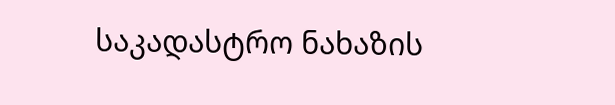საკადასტრო ნახაზის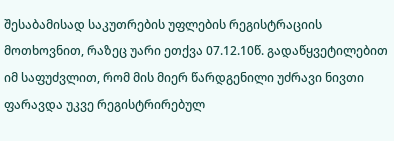შესაბამისად საკუთრების უფლების რეგისტრაციის მოთხოვნით, რაზეც უარი ეთქვა 07.12.10წ. გადაწყვეტილებით იმ საფუძვლით, რომ მის მიერ წარდგენილი უძრავი ნივთი ფარავდა უკვე რეგისტრირებულ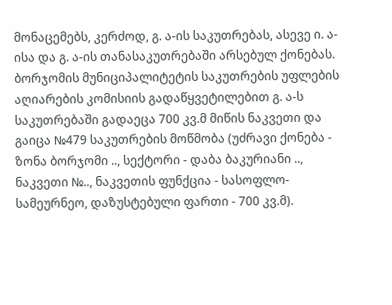მონაცემებს, კერძოდ, გ. ა-ის საკუთრებას, ასევე ი. ა-ისა და გ. ა-ის თანასაკუთრებაში არსებულ ქონებას. ბორჯომის მუნიციპალიტეტის საკუთრების უფლების აღიარების კომისიის გადაწყვეტილებით გ. ა-ს საკუთრებაში გადაეცა 700 კვ.მ მიწის ნაკვეთი და გაიცა №479 საკუთრების მოწმობა (უძრავი ქონება - ზონა ბორჯომი .., სექტორი - დაბა ბაკურიანი .., ნაკვეთი №.., ნაკვეთის ფუნქცია - სასოფლო-სამეურნეო, დაზუსტებული ფართი - 700 კვ.მ).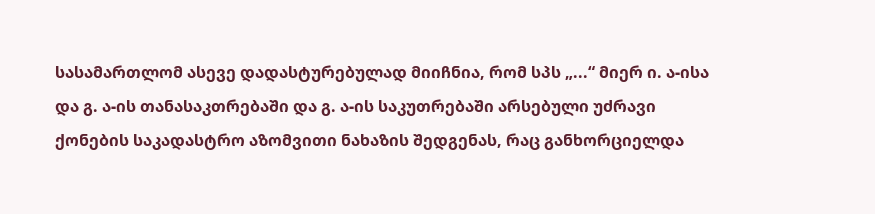სასამართლომ ასევე დადასტურებულად მიიჩნია, რომ სპს „...“ მიერ ი. ა-ისა და გ. ა-ის თანასაკთრებაში და გ. ა-ის საკუთრებაში არსებული უძრავი ქონების საკადასტრო აზომვითი ნახაზის შედგენას, რაც განხორციელდა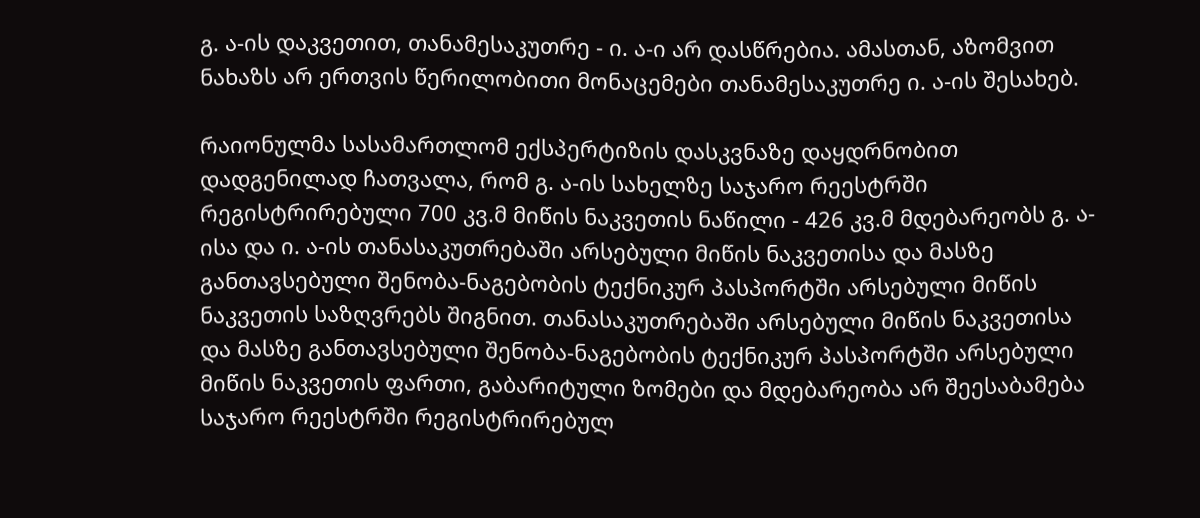გ. ა-ის დაკვეთით, თანამესაკუთრე - ი. ა-ი არ დასწრებია. ამასთან, აზომვით ნახაზს არ ერთვის წერილობითი მონაცემები თანამესაკუთრე ი. ა-ის შესახებ.

რაიონულმა სასამართლომ ექსპერტიზის დასკვნაზე დაყდრნობით დადგენილად ჩათვალა, რომ გ. ა-ის სახელზე საჯარო რეესტრში რეგისტრირებული 700 კვ.მ მიწის ნაკვეთის ნაწილი - 426 კვ.მ მდებარეობს გ. ა-ისა და ი. ა-ის თანასაკუთრებაში არსებული მიწის ნაკვეთისა და მასზე განთავსებული შენობა-ნაგებობის ტექნიკურ პასპორტში არსებული მიწის ნაკვეთის საზღვრებს შიგნით. თანასაკუთრებაში არსებული მიწის ნაკვეთისა და მასზე განთავსებული შენობა-ნაგებობის ტექნიკურ პასპორტში არსებული მიწის ნაკვეთის ფართი, გაბარიტული ზომები და მდებარეობა არ შეესაბამება საჯარო რეესტრში რეგისტრირებულ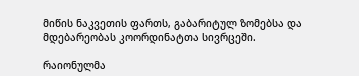მიწის ნაკვეთის ფართს, გაბარიტულ ზომებსა და მდებარეობას კოორდინატთა სივრცეში.

რაიონულმა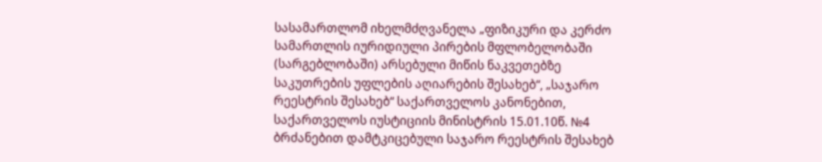სასამართლომ იხელმძღვანელა „ფიზიკური და კერძო სამართლის იურიდიული პირების მფლობელობაში (სარგებლობაში) არსებული მიწის ნაკვეთებზე საკუთრების უფლების აღიარების შესახებ“, „საჯარო რეესტრის შესახებ“ საქართველოს კანონებით, საქართველოს იუსტიციის მინისტრის 15.01.10წ. №4 ბრძანებით დამტკიცებული საჯარო რეესტრის შესახებ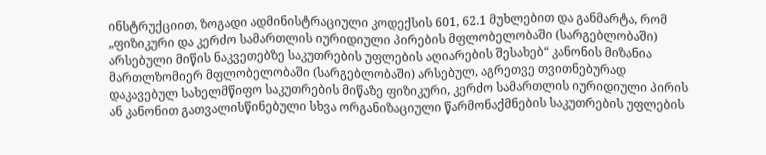ინსტრუქციით, ზოგადი ადმინისტრაციული კოდექსის 601, 62.1 მუხლებით და განმარტა, რომ „ფიზიკური და კერძო სამართლის იურიდიული პირების მფლობელობაში (სარგებლობაში) არსებული მიწის ნაკვეთებზე საკუთრების უფლების აღიარების შესახებ“ კანონის მიზანია მართლზომიერ მფლობელობაში (სარგებლობაში) არსებულ, აგრეთვე თვითნებურად დაკავებულ სახელმწიფო საკუთრების მიწაზე ფიზიკური, კერძო სამართლის იურიდიული პირის ან კანონით გათვალისწინებული სხვა ორგანიზაციული წარმონაქმნების საკუთრების უფლების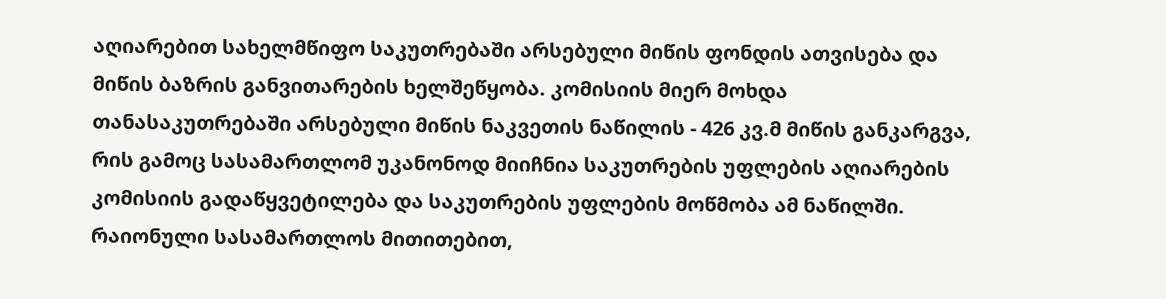აღიარებით სახელმწიფო საკუთრებაში არსებული მიწის ფონდის ათვისება და მიწის ბაზრის განვითარების ხელშეწყობა. კომისიის მიერ მოხდა თანასაკუთრებაში არსებული მიწის ნაკვეთის ნაწილის - 426 კვ.მ მიწის განკარგვა, რის გამოც სასამართლომ უკანონოდ მიიჩნია საკუთრების უფლების აღიარების კომისიის გადაწყვეტილება და საკუთრების უფლების მოწმობა ამ ნაწილში. რაიონული სასამართლოს მითითებით,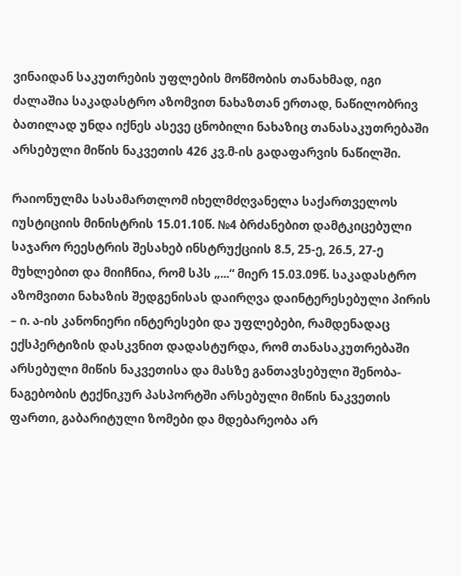ვინაიდან საკუთრების უფლების მოწმობის თანახმად, იგი ძალაშია საკადასტრო აზომვით ნახაზთან ერთად, ნაწილობრივ ბათილად უნდა იქნეს ასევე ცნობილი ნახაზიც თანასაკუთრებაში არსებული მიწის ნაკვეთის 426 კვ.მ-ის გადაფარვის ნაწილში.

რაიონულმა სასამართლომ იხელმძღვანელა საქართველოს იუსტიციის მინისტრის 15.01.10წ. №4 ბრძანებით დამტკიცებული საჯარო რეესტრის შესახებ ინსტრუქციის 8.5, 25-ე, 26.5, 27-ე მუხლებით და მიიჩნია, რომ სპს „...“ მიერ 15.03.09წ. საკადასტრო აზომვითი ნახაზის შედგენისას დაირღვა დაინტერესებული პირის – ი. ა-ის კანონიერი ინტერესები და უფლებები, რამდენადაც ექსპერტიზის დასკვნით დადასტურდა, რომ თანასაკუთრებაში არსებული მიწის ნაკვეთისა და მასზე განთავსებული შენობა-ნაგებობის ტექნიკურ პასპორტში არსებული მიწის ნაკვეთის ფართი, გაბარიტული ზომები და მდებარეობა არ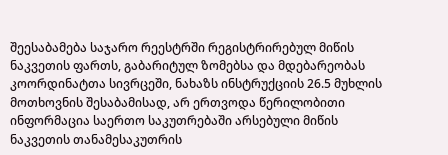შეესაბამება საჯარო რეესტრში რეგისტრირებულ მიწის ნაკვეთის ფართს, გაბარიტულ ზომებსა და მდებარეობას კოორდინატთა სივრცეში, ნახაზს ინსტრუქციის 26.5 მუხლის მოთხოვნის შესაბამისად, არ ერთვოდა წერილობითი ინფორმაცია საერთო საკუთრებაში არსებული მიწის ნაკვეთის თანამესაკუთრის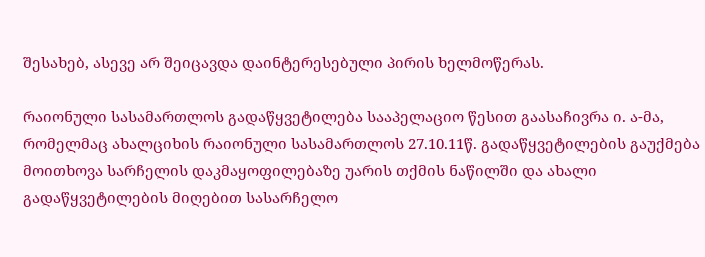შესახებ, ასევე არ შეიცავდა დაინტერესებული პირის ხელმოწერას.

რაიონული სასამართლოს გადაწყვეტილება სააპელაციო წესით გაასაჩივრა ი. ა-მა, რომელმაც ახალციხის რაიონული სასამართლოს 27.10.11წ. გადაწყვეტილების გაუქმება მოითხოვა სარჩელის დაკმაყოფილებაზე უარის თქმის ნაწილში და ახალი გადაწყვეტილების მიღებით სასარჩელო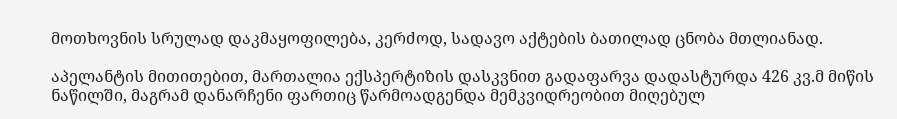მოთხოვნის სრულად დაკმაყოფილება, კერძოდ, სადავო აქტების ბათილად ცნობა მთლიანად.

აპელანტის მითითებით, მართალია ექსპერტიზის დასკვნით გადაფარვა დადასტურდა 426 კვ.მ მიწის ნაწილში, მაგრამ დანარჩენი ფართიც წარმოადგენდა მემკვიდრეობით მიღებულ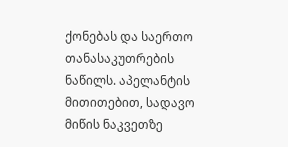ქონებას და საერთო თანასაკუთრების ნაწილს. აპელანტის მითითებით, სადავო მიწის ნაკვეთზე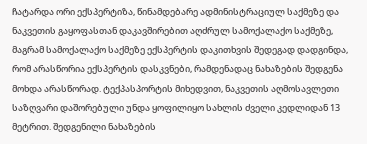ჩატარდა ორი ექსპერტიზა, წინამდებარე ადმინისტრაციულ საქმეზე და ნაკვეთის გაყოფასთან დაკავშირებით აღძრულ სამოქალაქო საქმეზე, მაგრამ სამოქალაქო საქმეზე ექსპერტის დაკითხვის შედეგად დადგინდა, რომ არასწორია ექსპერტის დასკვნები, რამდენადაც ნახაზების შედგენა მოხდა არასწორად. ტექპასპორტის მიხედვით, ნაკვეთის აღმოსავლეთი საზღვარი დაშორებული უნდა ყოფილიყო სახლის ძველი კედლიდან 13 მეტრით. შედგენილი ნახაზების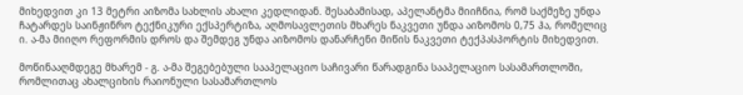მიხედვით კი 13 მეტრი აიზომა სახლის ახალი კედლიდან. შესაბამისად, აპელანტმა მიიჩნია, რომ საქმეზე უნდა ჩატარდეს საინჟინრო ტექნიკური ექსპერტიზა, აღმოსავლეთის მხარეს ნაკვეთი უნდა აიზომოს 0,75 ჰა, რომელიც ი. ა-მა მიიღო რეფორმის დროს და შემდეგ უნდა აიზომოს დანარჩენი მიწის ნაკვეთი ტექპასპორტის მიხედვით.

მოწინააღმდეგე მხარემ - გ. ა-მა შეგებებული სააპელაციო საჩივარი წარადგინა სააპელაციო სასამართლოში, რომლითაც ახალციხის რაიონული სასამართლოს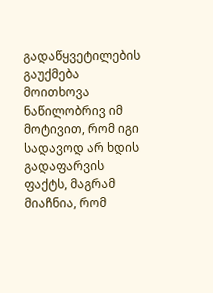გადაწყვეტილების გაუქმება მოითხოვა ნაწილობრივ იმ მოტივით, რომ იგი სადავოდ არ ხდის გადაფარვის ფაქტს, მაგრამ მიაჩნია, რომ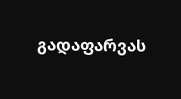გადაფარვას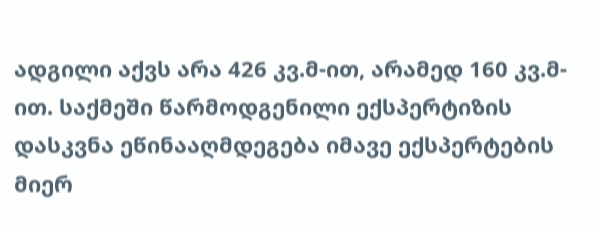ადგილი აქვს არა 426 კვ.მ-ით, არამედ 160 კვ.მ-ით. საქმეში წარმოდგენილი ექსპერტიზის დასკვნა ეწინააღმდეგება იმავე ექსპერტების მიერ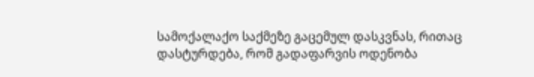სამოქალაქო საქმეზე გაცემულ დასკვნას, რითაც დასტურდება, რომ გადაფარვის ოდენობა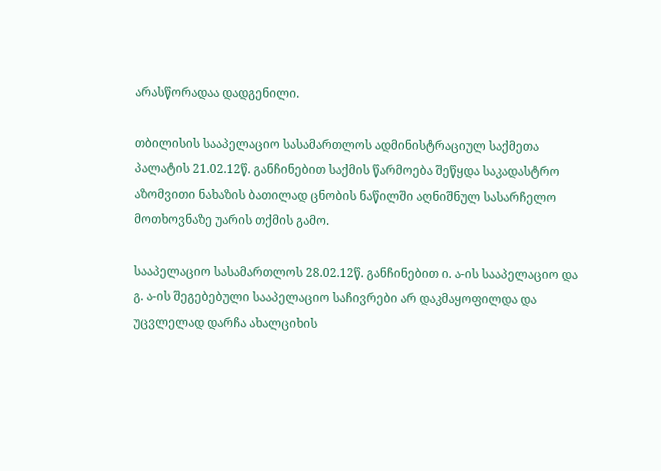არასწორადაა დადგენილი.

თბილისის სააპელაციო სასამართლოს ადმინისტრაციულ საქმეთა პალატის 21.02.12წ. განჩინებით საქმის წარმოება შეწყდა საკადასტრო აზომვითი ნახაზის ბათილად ცნობის ნაწილში აღნიშნულ სასარჩელო მოთხოვნაზე უარის თქმის გამო.

სააპელაციო სასამართლოს 28.02.12წ. განჩინებით ი. ა-ის სააპელაციო და გ. ა-ის შეგებებული სააპელაციო საჩივრები არ დაკმაყოფილდა და უცვლელად დარჩა ახალციხის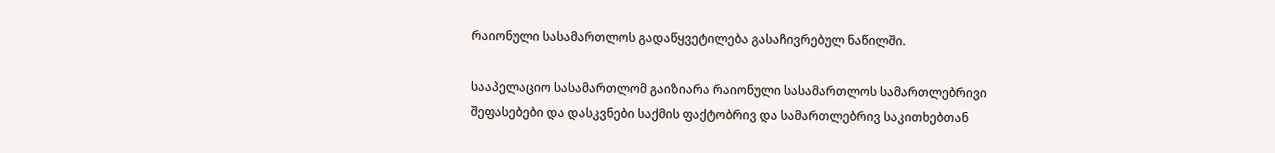რაიონული სასამართლოს გადაწყვეტილება გასაჩივრებულ ნაწილში.

სააპელაციო სასამართლომ გაიზიარა რაიონული სასამართლოს სამართლებრივი შეფასებები და დასკვნები საქმის ფაქტობრივ და სამართლებრივ საკითხებთან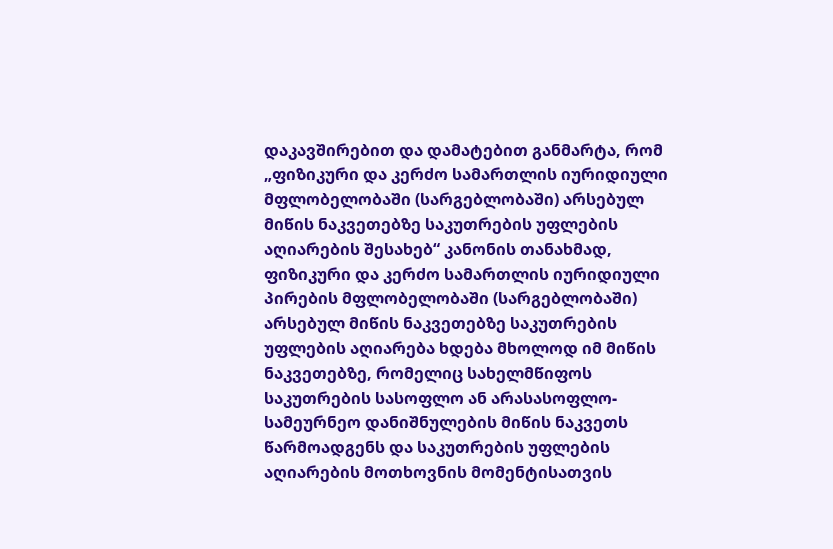დაკავშირებით და დამატებით განმარტა, რომ „ფიზიკური და კერძო სამართლის იურიდიული მფლობელობაში (სარგებლობაში) არსებულ მიწის ნაკვეთებზე საკუთრების უფლების აღიარების შესახებ“ კანონის თანახმად, ფიზიკური და კერძო სამართლის იურიდიული პირების მფლობელობაში (სარგებლობაში) არსებულ მიწის ნაკვეთებზე საკუთრების უფლების აღიარება ხდება მხოლოდ იმ მიწის ნაკვეთებზე, რომელიც სახელმწიფოს საკუთრების სასოფლო ან არასასოფლო-სამეურნეო დანიშნულების მიწის ნაკვეთს წარმოადგენს და საკუთრების უფლების აღიარების მოთხოვნის მომენტისათვის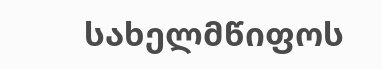სახელმწიფოს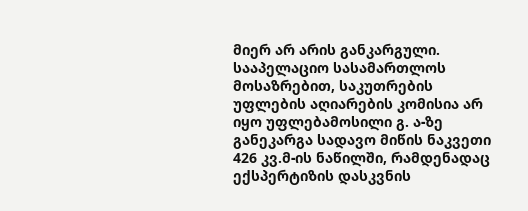მიერ არ არის განკარგული. სააპელაციო სასამართლოს მოსაზრებით, საკუთრების უფლების აღიარების კომისია არ იყო უფლებამოსილი გ. ა-ზე განეკარგა სადავო მიწის ნაკვეთი 426 კვ.მ-ის ნაწილში, რამდენადაც ექსპერტიზის დასკვნის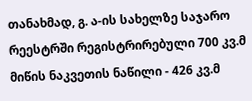თანახმად, გ. ა-ის სახელზე საჯარო რეესტრში რეგისტრირებული 700 კვ.მ მიწის ნაკვეთის ნაწილი - 426 კვ.მ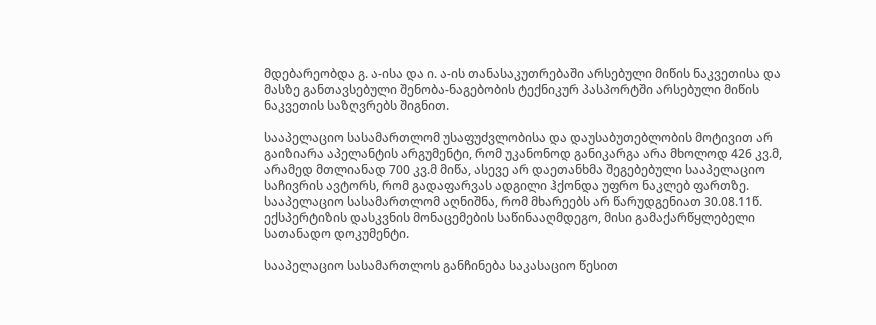მდებარეობდა გ. ა-ისა და ი. ა-ის თანასაკუთრებაში არსებული მიწის ნაკვეთისა და მასზე განთავსებული შენობა-ნაგებობის ტექნიკურ პასპორტში არსებული მიწის ნაკვეთის საზღვრებს შიგნით.

სააპელაციო სასამართლომ უსაფუძვლობისა და დაუსაბუთებლობის მოტივით არ გაიზიარა აპელანტის არგუმენტი, რომ უკანონოდ განიკარგა არა მხოლოდ 426 კვ.მ, არამედ მთლიანად 700 კვ.მ მიწა, ასევე არ დაეთანხმა შეგებებული სააპელაციო საჩივრის ავტორს, რომ გადაფარვას ადგილი ჰქონდა უფრო ნაკლებ ფართზე. სააპელაციო სასამართლომ აღნიშნა, რომ მხარეებს არ წარუდგენიათ 30.08.11წ. ექსპერტიზის დასკვნის მონაცემების საწინააღმდეგო, მისი გამაქარწყლებელი სათანადო დოკუმენტი.

სააპელაციო სასამართლოს განჩინება საკასაციო წესით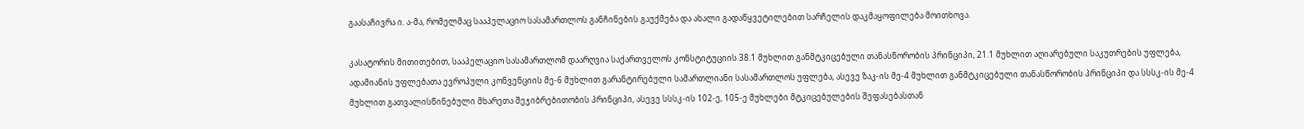გაასაჩივრა ი. ა-მა, რომელმაც სააპელაციო სასამართლოს განჩინების გაუქმება და ახალი გადაწყვეტილებით სარჩელის დაკმაყოფილება მოითხოვა.

კასატორის მითითებით, სააპელაციო სასამართლომ დაარღვია საქართველოს კონსტიტუციის 38.1 მუხლით განმტკიცებული თანასწორობის პრინციპი, 21.1 მუხლით აღიარებული საკუთრების უფლება, ადამიანის უფლებათა ევროპული კონვენციის მე-6 მუხლით გარანტირებული სამართლიანი სასამართლოს უფლება, ასევე ზაკ-ის მე-4 მუხლით განმტკიცებული თანასწორობის პრინციპი და სსსკ-ის მე-4 მუხლით გათვალისწინებული მხარეთა შეჯიბრებითობის პრინციპი, ასევე სსსკ-ის 102-ე, 105-ე მუხლები მტკიცებულების შეფასებასთან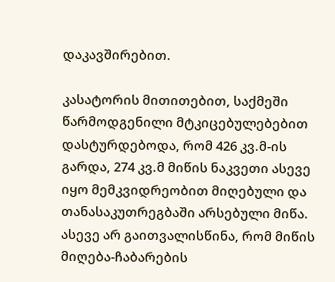დაკავშირებით.

კასატორის მითითებით, საქმეში წარმოდგენილი მტკიცებულებებით დასტურდებოდა, რომ 426 კვ.მ-ის გარდა, 274 კვ.მ მიწის ნაკვეთი ასევე იყო მემკვიდრეობით მიღებული და თანასაკუთრეგბაში არსებული მიწა. ასევე არ გაითვალისწინა, რომ მიწის მიღება-ჩაბარების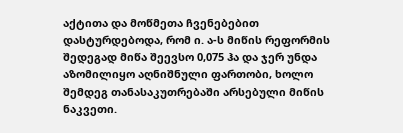აქტითა და მოწმეთა ჩვენებებით დასტურდებოდა, რომ ი. ა-ს მიწის რეფორმის შედეგად მიწა შეევსო 0,075 ჰა და ჯერ უნდა აზომილიყო აღნიშნული ფართობი, ხოლო შემდეგ თანასაკუთრებაში არსებული მიწის ნაკვეთი.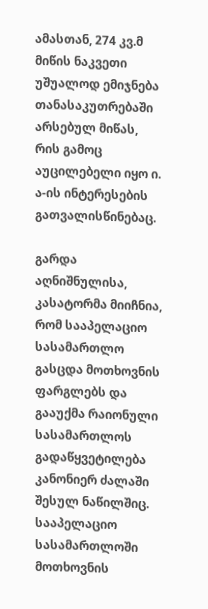ამასთან, 274 კვ.მ მიწის ნაკვეთი უშუალოდ ემიჯნება თანასაკუთრებაში არსებულ მიწას, რის გამოც აუცილებელი იყო ი. ა-ის ინტერესების გათვალისწინებაც.

გარდა აღნიშნულისა, კასატორმა მიიჩნია, რომ სააპელაციო სასამართლო გასცდა მოთხოვნის ფარგლებს და გააუქმა რაიონული სასამართლოს გადაწყვეტილება კანონიერ ძალაში შესულ ნაწილშიც. სააპელაციო სასამართლოში მოთხოვნის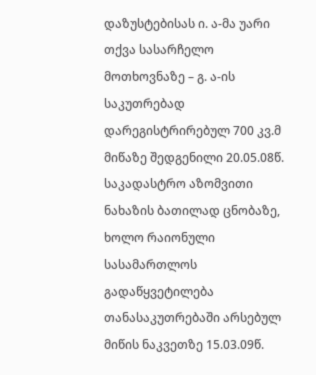დაზუსტებისას ი. ა-მა უარი თქვა სასარჩელო მოთხოვნაზე – გ. ა-ის საკუთრებად დარეგისტრირებულ 700 კვ.მ მიწაზე შედგენილი 20.05.08წ. საკადასტრო აზომვითი ნახაზის ბათილად ცნობაზე, ხოლო რაიონული სასამართლოს გადაწყვეტილება თანასაკუთრებაში არსებულ მიწის ნაკვეთზე 15.03.09წ.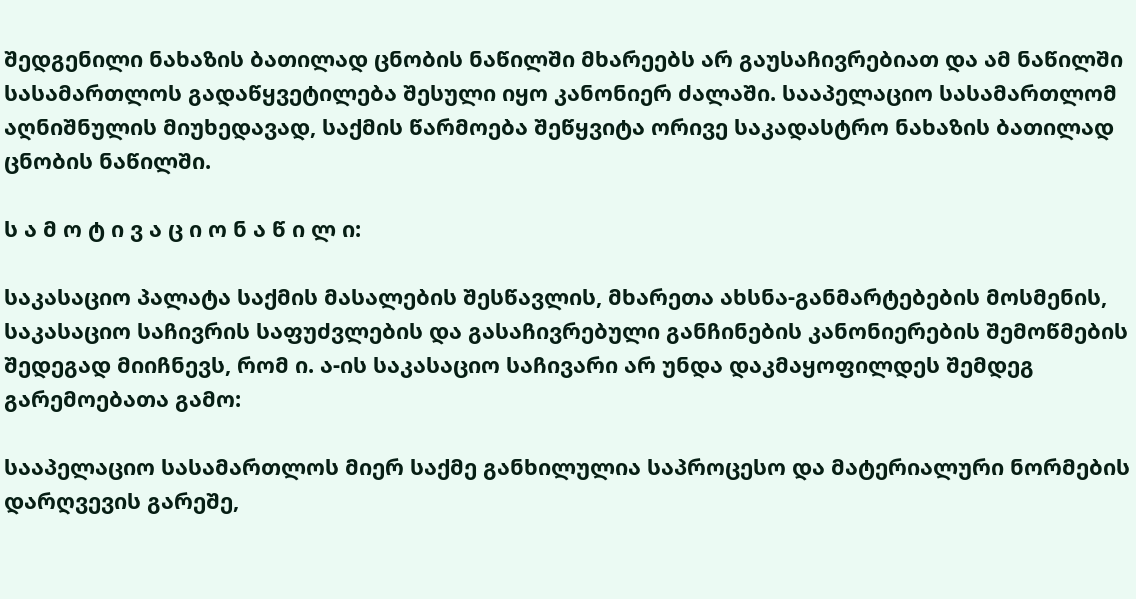შედგენილი ნახაზის ბათილად ცნობის ნაწილში მხარეებს არ გაუსაჩივრებიათ და ამ ნაწილში სასამართლოს გადაწყვეტილება შესული იყო კანონიერ ძალაში. სააპელაციო სასამართლომ აღნიშნულის მიუხედავად, საქმის წარმოება შეწყვიტა ორივე საკადასტრო ნახაზის ბათილად ცნობის ნაწილში.

ს ა მ ო ტ ი ვ ა ც ი ო ნ ა წ ი ლ ი:

საკასაციო პალატა საქმის მასალების შესწავლის, მხარეთა ახსნა-განმარტებების მოსმენის, საკასაციო საჩივრის საფუძვლების და გასაჩივრებული განჩინების კანონიერების შემოწმების შედეგად მიიჩნევს, რომ ი. ა-ის საკასაციო საჩივარი არ უნდა დაკმაყოფილდეს შემდეგ გარემოებათა გამო:

სააპელაციო სასამართლოს მიერ საქმე განხილულია საპროცესო და მატერიალური ნორმების დარღვევის გარეშე,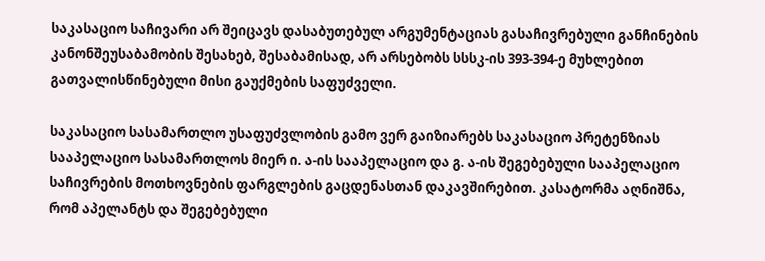საკასაციო საჩივარი არ შეიცავს დასაბუთებულ არგუმენტაციას გასაჩივრებული განჩინების კანონშეუსაბამობის შესახებ, შესაბამისად, არ არსებობს სსსკ-ის 393-394-ე მუხლებით გათვალისწინებული მისი გაუქმების საფუძველი.

საკასაციო სასამართლო უსაფუძვლობის გამო ვერ გაიზიარებს საკასაციო პრეტენზიას სააპელაციო სასამართლოს მიერ ი. ა-ის სააპელაციო და გ. ა-ის შეგებებული სააპელაციო საჩივრების მოთხოვნების ფარგლების გაცდენასთან დაკავშირებით. კასატორმა აღნიშნა, რომ აპელანტს და შეგებებული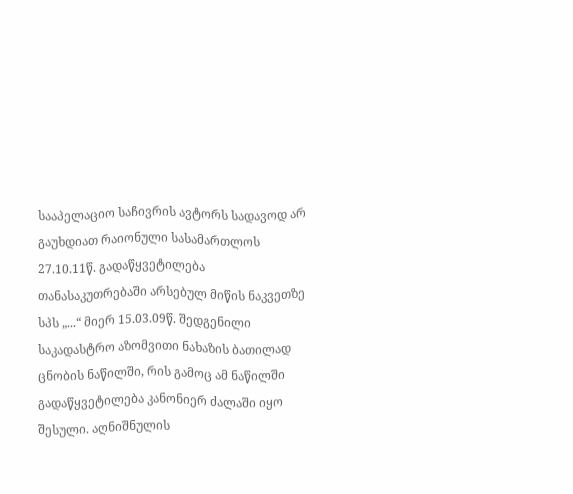სააპელაციო საჩივრის ავტორს სადავოდ არ გაუხდიათ რაიონული სასამართლოს 27.10.11წ. გადაწყვეტილება თანასაკუთრებაში არსებულ მიწის ნაკვეთზე სპს „...“ მიერ 15.03.09წ. შედგენილი საკადასტრო აზომვითი ნახაზის ბათილად ცნობის ნაწილში, რის გამოც ამ ნაწილში გადაწყვეტილება კანონიერ ძალაში იყო შესული. აღნიშნულის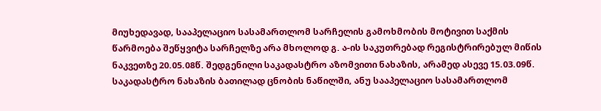მიუხედავად, სააპელაციო სასამართლომ სარჩელის გამოხმობის მოტივით საქმის წარმოება შეწყვიტა სარჩელზე არა მხოლოდ გ. ა-ის საკუთრებად რეგისტრირებულ მიწის ნაკვეთზე 20.05.08წ. შედგენილი საკადასტრო აზომვითი ნახაზის, არამედ ასევე 15.03.09წ. საკადასტრო ნახაზის ბათილად ცნობის ნაწილში, ანუ სააპელაციო სასამართლომ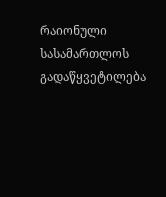რაიონული სასამართლოს გადაწყვეტილება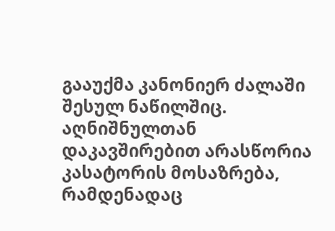გააუქმა კანონიერ ძალაში შესულ ნაწილშიც. აღნიშნულთან დაკავშირებით არასწორია კასატორის მოსაზრება, რამდენადაც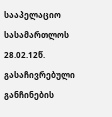სააპელაციო სასამართლოს 28.02.12წ. გასაჩივრებული განჩინების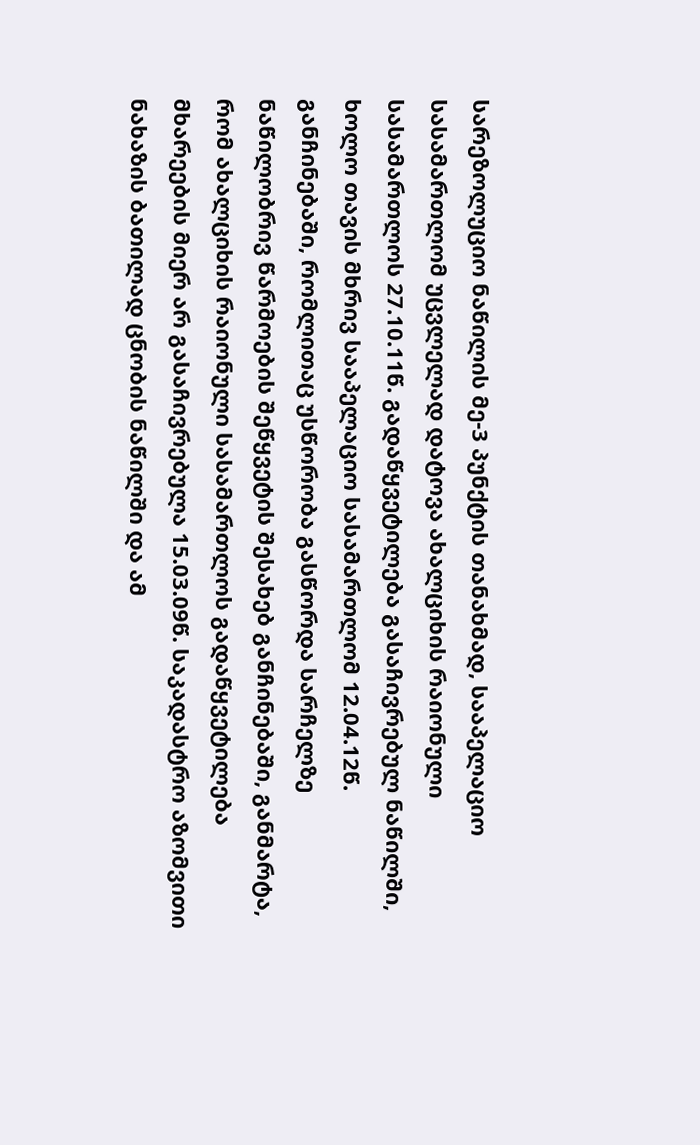სარეზოლუციო ნაწილის მე-3 პუნქტის თანახმად, სააპელაციო სასამართლომ უცვლელად დატოვა ახალციხის რაიონული სასამართლოს 27.10.11წ. გადაწყვეტილება გასაჩივრებულ ნაწილში, ხოლო თავის მხრივ სააპელაციო სასამართლომ 12.04.12წ. განჩინებაში, რომლითაც უსწორობა გასწორდა სარჩელზე ნაწილობრივ წარმოების შეწყვეტის შესახებ განჩინებაში, განმარტა, რომ ახალციხის რაიონული სასამართლოს გადაწყვეტილება მხარეების მიერ არ გასაჩივრებულა 15.03.09წ. საკადასტრო აზომვითი ნახაზის ბათილად ცნობის ნაწილში და ამ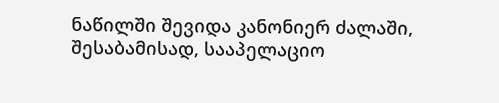ნაწილში შევიდა კანონიერ ძალაში, შესაბამისად, სააპელაციო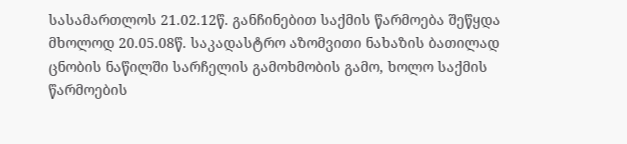სასამართლოს 21.02.12წ. განჩინებით საქმის წარმოება შეწყდა მხოლოდ 20.05.08წ. საკადასტრო აზომვითი ნახაზის ბათილად ცნობის ნაწილში სარჩელის გამოხმობის გამო, ხოლო საქმის წარმოების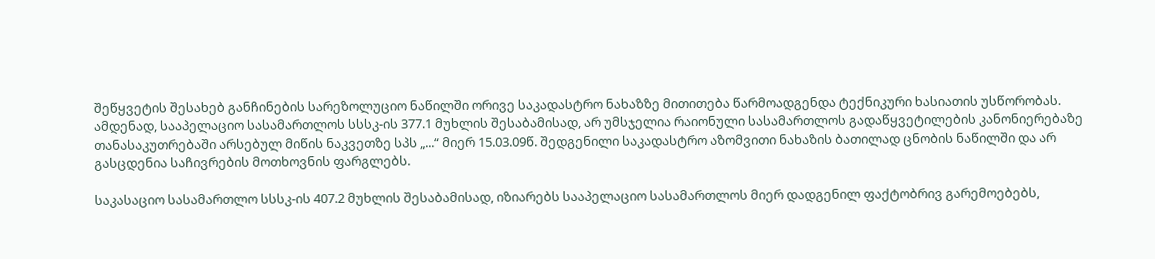შეწყვეტის შესახებ განჩინების სარეზოლუციო ნაწილში ორივე საკადასტრო ნახაზზე მითითება წარმოადგენდა ტექნიკური ხასიათის უსწორობას. ამდენად, სააპელაციო სასამართლოს სსსკ-ის 377.1 მუხლის შესაბამისად, არ უმსჯელია რაიონული სასამართლოს გადაწყვეტილების კანონიერებაზე თანასაკუთრებაში არსებულ მიწის ნაკვეთზე სპს „...“ მიერ 15.03.09წ. შედგენილი საკადასტრო აზომვითი ნახაზის ბათილად ცნობის ნაწილში და არ გასცდენია საჩივრების მოთხოვნის ფარგლებს.

საკასაციო სასამართლო სსსკ-ის 407.2 მუხლის შესაბამისად, იზიარებს სააპელაციო სასამართლოს მიერ დადგენილ ფაქტობრივ გარემოებებს,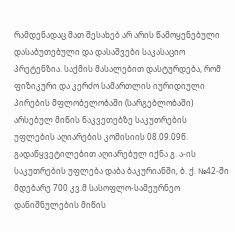რამდენადაც მათ შესახებ არ არის წამოყენებული დასაბუთებული და დასაშვები საკასაციო პრეტენზია. საქმის მასალებით დასტურდება, რომ ფიზიკური და კერძო სამართლის იურიდიული პირების მფლობელობაში (სარგებლობაში) არსებულ მიწის ნაკვეთებზე საკუთრების უფლების აღიარების კომისიის 08.09.09წ. გადაწყვეტილებით აღიარებულ იქნა გ. ა-ის საკუთრების უფლება დაბა ბაკურიანში, ბ. ქ. №42-ში მდებარე 700 კვ.მ სასოფლო-სამეურნეო დანიშნულების მიწის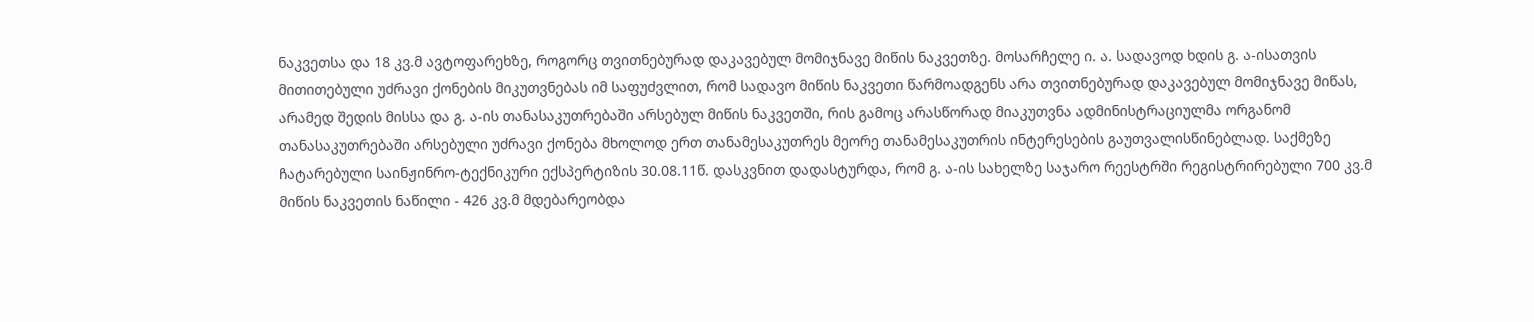ნაკვეთსა და 18 კვ.მ ავტოფარეხზე, როგორც თვითნებურად დაკავებულ მომიჯნავე მიწის ნაკვეთზე. მოსარჩელე ი. ა. სადავოდ ხდის გ. ა-ისათვის მითითებული უძრავი ქონების მიკუთვნებას იმ საფუძვლით, რომ სადავო მიწის ნაკვეთი წარმოადგენს არა თვითნებურად დაკავებულ მომიჯნავე მიწას, არამედ შედის მისსა და გ. ა-ის თანასაკუთრებაში არსებულ მიწის ნაკვეთში, რის გამოც არასწორად მიაკუთვნა ადმინისტრაციულმა ორგანომ თანასაკუთრებაში არსებული უძრავი ქონება მხოლოდ ერთ თანამესაკუთრეს მეორე თანამესაკუთრის ინტერესების გაუთვალისწინებლად. საქმეზე ჩატარებული საინჟინრო-ტექნიკური ექსპერტიზის 30.08.11წ. დასკვნით დადასტურდა, რომ გ. ა-ის სახელზე საჯარო რეესტრში რეგისტრირებული 700 კვ.მ მიწის ნაკვეთის ნაწილი - 426 კვ.მ მდებარეობდა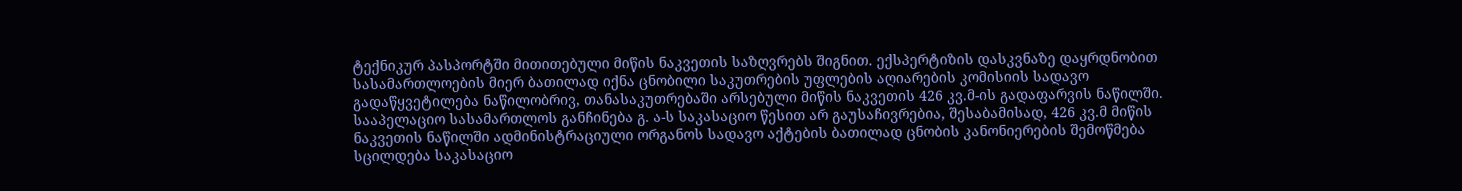ტექნიკურ პასპორტში მითითებული მიწის ნაკვეთის საზღვრებს შიგნით. ექსპერტიზის დასკვნაზე დაყრდნობით სასამართლოების მიერ ბათილად იქნა ცნობილი საკუთრების უფლების აღიარების კომისიის სადავო გადაწყვეტილება ნაწილობრივ, თანასაკუთრებაში არსებული მიწის ნაკვეთის 426 კვ.მ-ის გადაფარვის ნაწილში. სააპელაციო სასამართლოს განჩინება გ. ა-ს საკასაციო წესით არ გაუსაჩივრებია, შესაბამისად, 426 კვ.მ მიწის ნაკვეთის ნაწილში ადმინისტრაციული ორგანოს სადავო აქტების ბათილად ცნობის კანონიერების შემოწმება სცილდება საკასაციო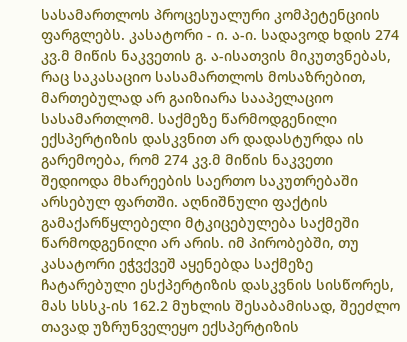სასამართლოს პროცესუალური კომპეტენციის ფარგლებს. კასატორი - ი. ა-ი. სადავოდ ხდის 274 კვ.მ მიწის ნაკვეთის გ. ა-ისათვის მიკუთვნებას, რაც საკასაციო სასამართლოს მოსაზრებით, მართებულად არ გაიზიარა სააპელაციო სასამართლომ. საქმეზე წარმოდგენილი ექსპერტიზის დასკვნით არ დადასტურდა ის გარემოება, რომ 274 კვ.მ მიწის ნაკვეთი შედიოდა მხარეების საერთო საკუთრებაში არსებულ ფართში. აღნიშნული ფაქტის გამაქარწყლებელი მტკიცებულება საქმეში წარმოდგენილი არ არის. იმ პირობებში, თუ კასატორი ეჭვქვეშ აყენებდა საქმეზე ჩატარებული ესქპერტიზის დასკვნის სისწორეს, მას სსსკ-ის 162.2 მუხლის შესაბამისად, შეეძლო თავად უზრუნველეყო ექსპერტიზის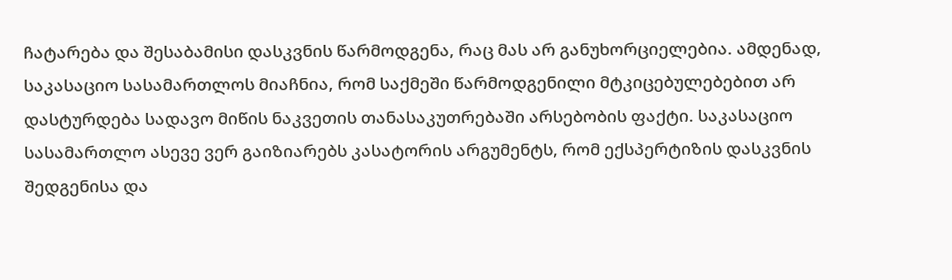ჩატარება და შესაბამისი დასკვნის წარმოდგენა, რაც მას არ განუხორციელებია. ამდენად, საკასაციო სასამართლოს მიაჩნია, რომ საქმეში წარმოდგენილი მტკიცებულებებით არ დასტურდება სადავო მიწის ნაკვეთის თანასაკუთრებაში არსებობის ფაქტი. საკასაციო სასამართლო ასევე ვერ გაიზიარებს კასატორის არგუმენტს, რომ ექსპერტიზის დასკვნის შედგენისა და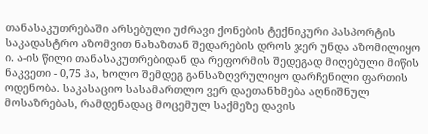თანასაკუთრებაში არსებული უძრავი ქონების ტექნიკური პასპორტის საკადასტრო აზომვით ნახაზთან შედარების დროს ჯერ უნდა აზომილიყო ი. ა-ის წილი თანასაკუთრებიდან და რეფორმის შედეგად მიღებული მიწის ნაკვეთი - 0,75 ჰა, ხოლო შემდეგ განსაზღვრულიყო დარჩენილი ფართის ოდენობა. საკასაციო სასამართლო ვერ დაეთანხმება აღნიშნულ მოსაზრებას, რამდენადაც მოცემულ საქმეზე დავის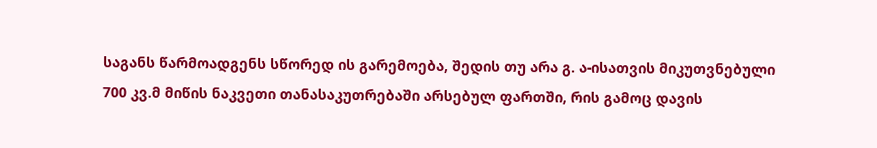საგანს წარმოადგენს სწორედ ის გარემოება, შედის თუ არა გ. ა-ისათვის მიკუთვნებული 700 კვ.მ მიწის ნაკვეთი თანასაკუთრებაში არსებულ ფართში, რის გამოც დავის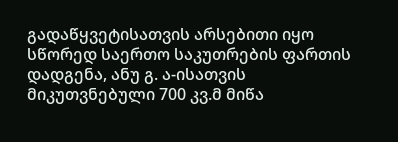გადაწყვეტისათვის არსებითი იყო სწორედ საერთო საკუთრების ფართის დადგენა, ანუ გ. ა-ისათვის მიკუთვნებული 700 კვ.მ მიწა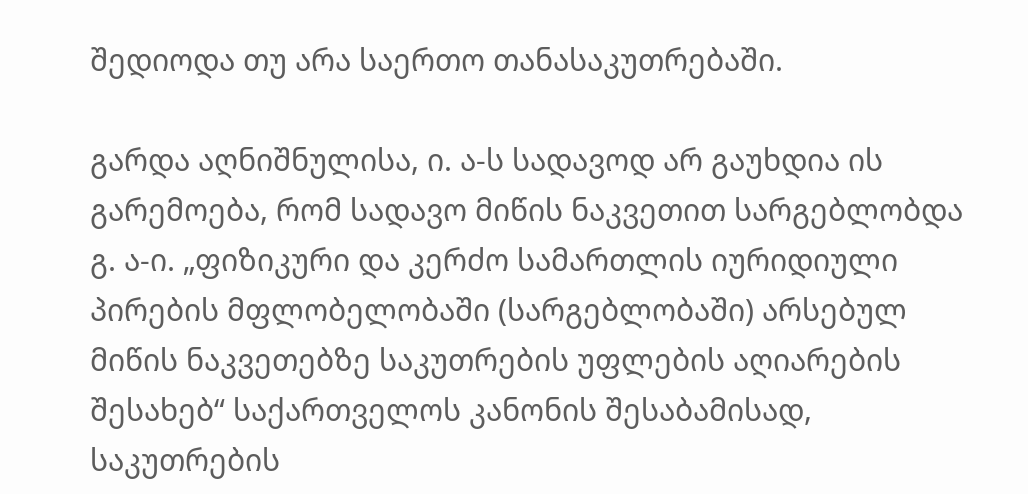შედიოდა თუ არა საერთო თანასაკუთრებაში.

გარდა აღნიშნულისა, ი. ა-ს სადავოდ არ გაუხდია ის გარემოება, რომ სადავო მიწის ნაკვეთით სარგებლობდა გ. ა-ი. „ფიზიკური და კერძო სამართლის იურიდიული პირების მფლობელობაში (სარგებლობაში) არსებულ მიწის ნაკვეთებზე საკუთრების უფლების აღიარების შესახებ“ საქართველოს კანონის შესაბამისად, საკუთრების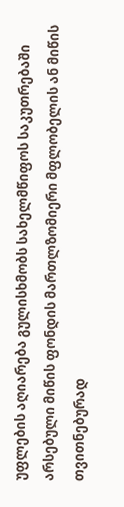უფლების აღიარება გულისხმობს სახელმწიფოს საკუთრებაში არსებული მიწის ფონდის მართლზომიერი მფლობელის ან მიწის თვითნებურად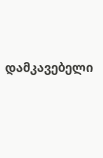დამკავებელი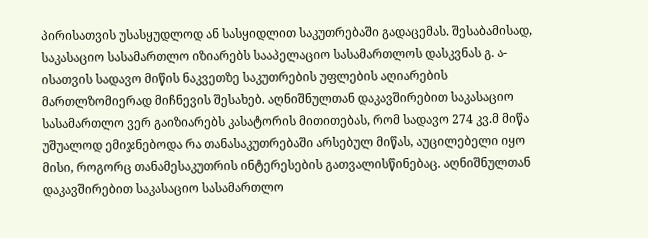პირისათვის უსასყუდლოდ ან სასყიდლით საკუთრებაში გადაცემას. შესაბამისად, საკასაციო სასამართლო იზიარებს სააპელაციო სასამართლოს დასკვნას გ. ა-ისათვის სადავო მიწის ნაკვეთზე საკუთრების უფლების აღიარების მართლზომიერად მიჩნევის შესახებ. აღნიშნულთან დაკავშირებით საკასაციო სასამართლო ვერ გაიზიარებს კასატორის მითითებას, რომ სადავო 274 კვ.მ მიწა უშუალოდ ემიჯნებოდა რა თანასაკუთრებაში არსებულ მიწას, აუცილებელი იყო მისი, როგორც თანამესაკუთრის ინტერესების გათვალისწინებაც. აღნიშნულთან დაკავშირებით საკასაციო სასამართლო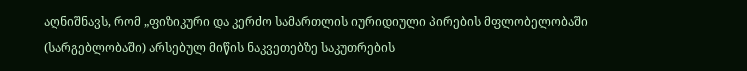აღნიშნავს, რომ „ფიზიკური და კერძო სამართლის იურიდიული პირების მფლობელობაში (სარგებლობაში) არსებულ მიწის ნაკვეთებზე საკუთრების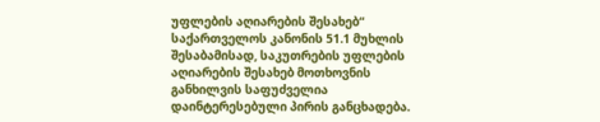უფლების აღიარების შესახებ“ საქართველოს კანონის 51.1 მუხლის შესაბამისად, საკუთრების უფლების აღიარების შესახებ მოთხოვნის განხილვის საფუძველია დაინტერესებული პირის განცხადება.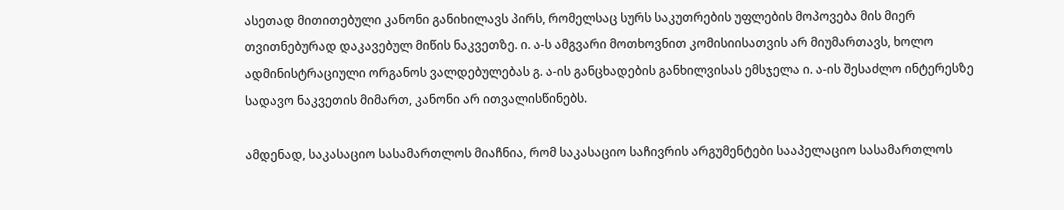ასეთად მითითებული კანონი განიხილავს პირს, რომელსაც სურს საკუთრების უფლების მოპოვება მის მიერ თვითნებურად დაკავებულ მიწის ნაკვეთზე. ი. ა-ს ამგვარი მოთხოვნით კომისიისათვის არ მიუმართავს, ხოლო ადმინისტრაციული ორგანოს ვალდებულებას გ. ა-ის განცხადების განხილვისას ემსჯელა ი. ა-ის შესაძლო ინტერესზე სადავო ნაკვეთის მიმართ, კანონი არ ითვალისწინებს.

ამდენად, საკასაციო სასამართლოს მიაჩნია, რომ საკასაციო საჩივრის არგუმენტები სააპელაციო სასამართლოს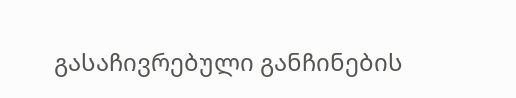გასაჩივრებული განჩინების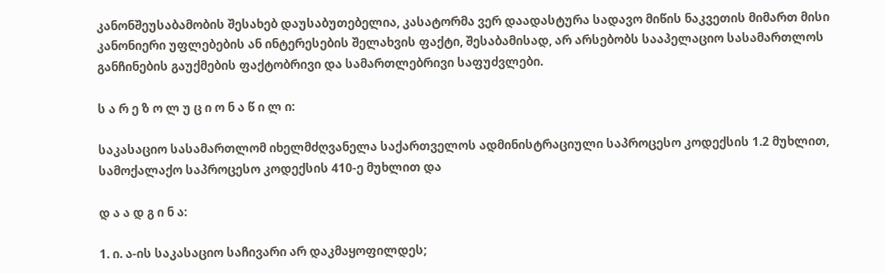კანონშეუსაბამობის შესახებ დაუსაბუთებელია, კასატორმა ვერ დაადასტურა სადავო მიწის ნაკვეთის მიმართ მისი კანონიერი უფლებების ან ინტერესების შელახვის ფაქტი, შესაბამისად, არ არსებობს სააპელაციო სასამართლოს განჩინების გაუქმების ფაქტობრივი და სამართლებრივი საფუძვლები.

ს ა რ ე ზ ო ლ უ ც ი ო ნ ა წ ი ლ ი:

საკასაციო სასამართლომ იხელმძღვანელა საქართველოს ადმინისტრაციული საპროცესო კოდექსის 1.2 მუხლით, სამოქალაქო საპროცესო კოდექსის 410-ე მუხლით და

დ ა ა დ გ ი ნ ა:

1. ი. ა-ის საკასაციო საჩივარი არ დაკმაყოფილდეს;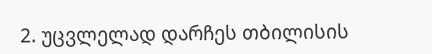2. უცვლელად დარჩეს თბილისის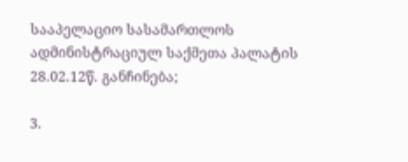სააპელაციო სასამართლოს ადმინისტრაციულ საქმეთა პალატის 28.02.12წ. განჩინება;

3.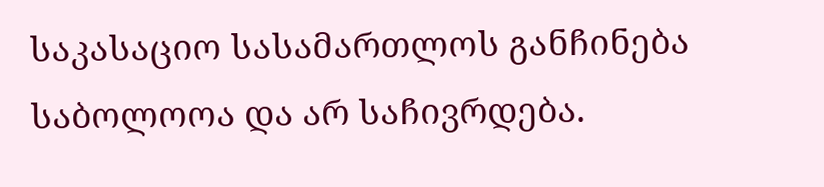საკასაციო სასამართლოს განჩინება საბოლოოა და არ საჩივრდება.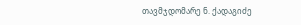თავმჯდომარე ნ. ქადაგიძე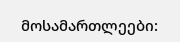მოსამართლეები: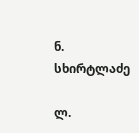ნ. სხირტლაძე

ლ.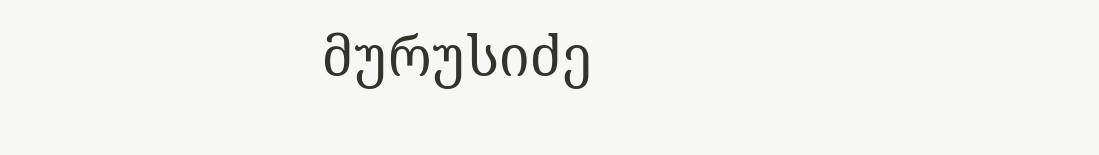მურუსიძე